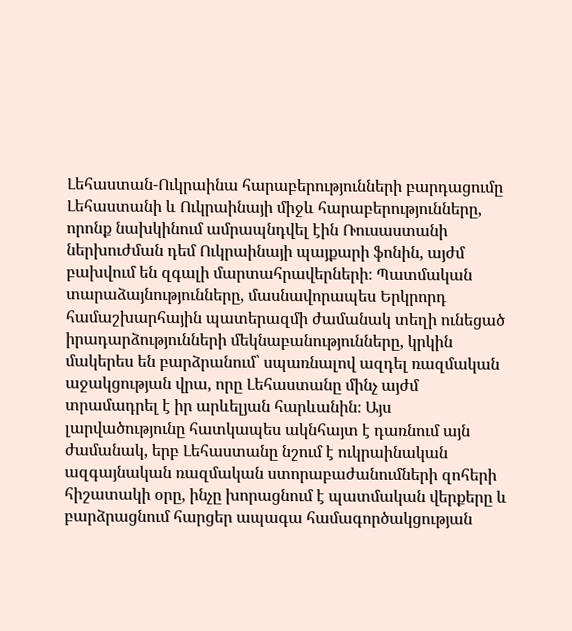Լեհաստան-Ուկրաինա հարաբերությունների բարդացումը
Լեհաստանի և Ուկրաինայի միջև հարաբերությունները, որոնք նախկինում ամրապնդվել էին Ռուսաստանի ներխուժման դեմ Ուկրաինայի պայքարի ֆոնին, այժմ բախվում են զգալի մարտահրավերների։ Պատմական տարաձայնությունները, մասնավորապես Երկրորդ համաշխարհային պատերազմի ժամանակ տեղի ունեցած իրադարձությունների մեկնաբանությունները, կրկին մակերես են բարձրանում՝ սպառնալով ազդել ռազմական աջակցության վրա, որը Լեհաստանը մինչ այժմ տրամադրել է իր արևելյան հարևանին։ Այս լարվածությունը հատկապես ակնհայտ է դառնում այն ժամանակ, երբ Լեհաստանը նշում է ուկրաինական ազգայնական ռազմական ստորաբաժանումների զոհերի հիշատակի օրը, ինչը խորացնում է պատմական վերքերը և բարձրացնում հարցեր ապագա համագործակցության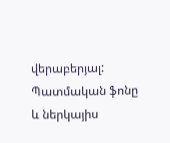վերաբերյալ:
Պատմական ֆոնը և ներկայիս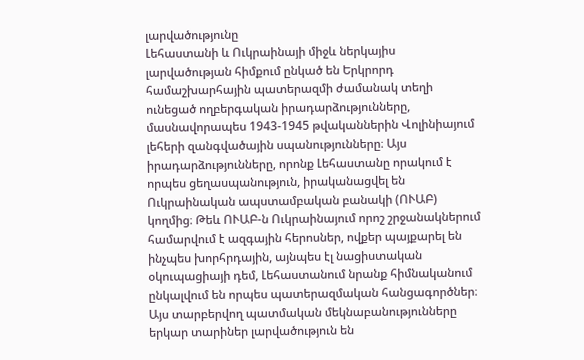լարվածությունը
Լեհաստանի և Ուկրաինայի միջև ներկայիս լարվածության հիմքում ընկած են Երկրորդ համաշխարհային պատերազմի ժամանակ տեղի ունեցած ողբերգական իրադարձությունները, մասնավորապես 1943-1945 թվականներին Վոլինիայում լեհերի զանգվածային սպանությունները։ Այս իրադարձությունները, որոնք Լեհաստանը որակում է որպես ցեղասպանություն, իրականացվել են Ուկրաինական ապստամբական բանակի (ՈՒԱԲ) կողմից։ Թեև ՈՒԱԲ-ն Ուկրաինայում որոշ շրջանակներում համարվում է ազգային հերոսներ, ովքեր պայքարել են ինչպես խորհրդային, այնպես էլ նացիստական օկուպացիայի դեմ, Լեհաստանում նրանք հիմնականում ընկալվում են որպես պատերազմական հանցագործներ։ Այս տարբերվող պատմական մեկնաբանությունները երկար տարիներ լարվածություն են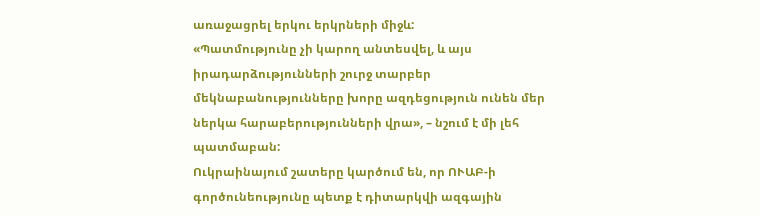առաջացրել երկու երկրների միջև:
«Պատմությունը չի կարող անտեսվել, և այս իրադարձությունների շուրջ տարբեր մեկնաբանությունները խորը ազդեցություն ունեն մեր ներկա հարաբերությունների վրա», – նշում է մի լեհ պատմաբան:
Ուկրաինայում շատերը կարծում են, որ ՈՒԱԲ-ի գործունեությունը պետք է դիտարկվի ազգային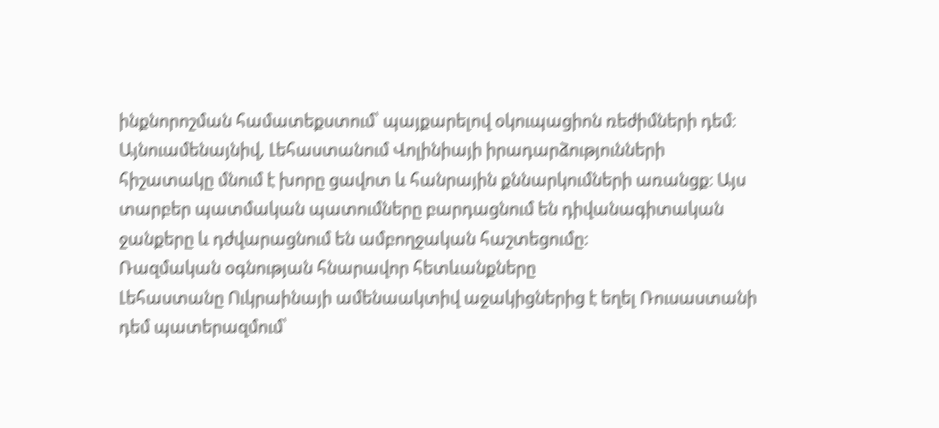ինքնորոշման համատեքստում՝ պայքարելով օկուպացիոն ռեժիմների դեմ։ Այնուամենայնիվ, Լեհաստանում Վոլինիայի իրադարձությունների հիշատակը մնում է խորը ցավոտ և հանրային քննարկումների առանցք։ Այս տարբեր պատմական պատումները բարդացնում են դիվանագիտական ջանքերը և դժվարացնում են ամբողջական հաշտեցումը:
Ռազմական օգնության հնարավոր հետևանքները
Լեհաստանը Ուկրաինայի ամենաակտիվ աջակիցներից է եղել Ռուսաստանի դեմ պատերազմում՝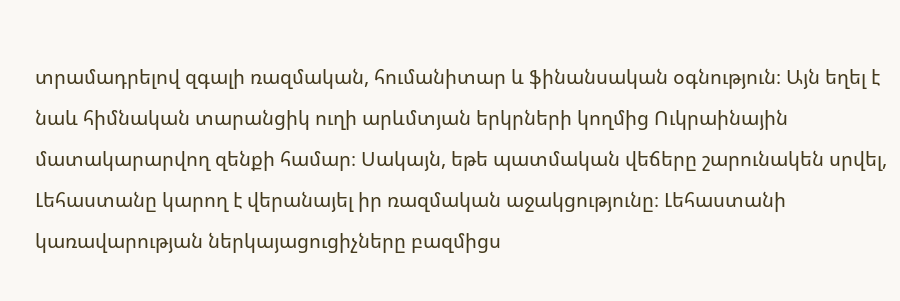տրամադրելով զգալի ռազմական, հումանիտար և ֆինանսական օգնություն։ Այն եղել է նաև հիմնական տարանցիկ ուղի արևմտյան երկրների կողմից Ուկրաինային մատակարարվող զենքի համար։ Սակայն, եթե պատմական վեճերը շարունակեն սրվել, Լեհաստանը կարող է վերանայել իր ռազմական աջակցությունը։ Լեհաստանի կառավարության ներկայացուցիչները բազմիցս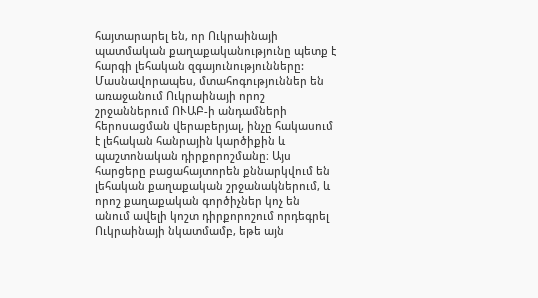հայտարարել են, որ Ուկրաինայի պատմական քաղաքականությունը պետք է հարգի լեհական զգայունությունները:
Մասնավորապես, մտահոգություններ են առաջանում Ուկրաինայի որոշ շրջաններում ՈՒԱԲ-ի անդամների հերոսացման վերաբերյալ, ինչը հակասում է լեհական հանրային կարծիքին և պաշտոնական դիրքորոշմանը։ Այս հարցերը բացահայտորեն քննարկվում են լեհական քաղաքական շրջանակներում, և որոշ քաղաքական գործիչներ կոչ են անում ավելի կոշտ դիրքորոշում որդեգրել Ուկրաինայի նկատմամբ, եթե այն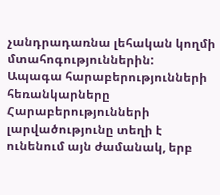չանդրադառնա լեհական կողմի մտահոգություններին:
Ապագա հարաբերությունների հեռանկարները
Հարաբերությունների լարվածությունը տեղի է ունենում այն ժամանակ, երբ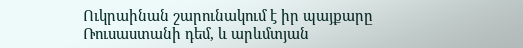Ուկրաինան շարունակում է իր պայքարը Ռուսաստանի դեմ, և արևմտյան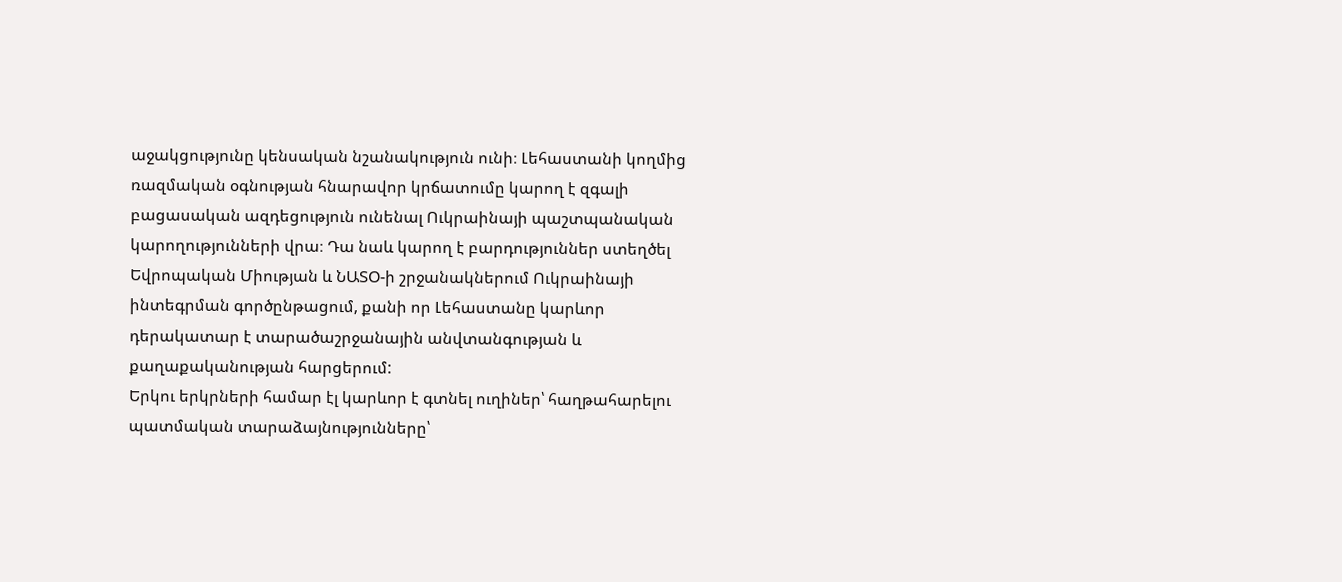աջակցությունը կենսական նշանակություն ունի։ Լեհաստանի կողմից ռազմական օգնության հնարավոր կրճատումը կարող է զգալի բացասական ազդեցություն ունենալ Ուկրաինայի պաշտպանական կարողությունների վրա։ Դա նաև կարող է բարդություններ ստեղծել Եվրոպական Միության և ՆԱՏՕ-ի շրջանակներում Ուկրաինայի ինտեգրման գործընթացում, քանի որ Լեհաստանը կարևոր դերակատար է տարածաշրջանային անվտանգության և քաղաքականության հարցերում:
Երկու երկրների համար էլ կարևոր է գտնել ուղիներ՝ հաղթահարելու պատմական տարաձայնությունները՝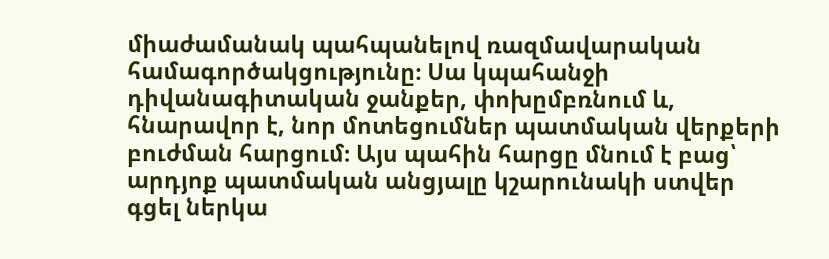միաժամանակ պահպանելով ռազմավարական համագործակցությունը։ Սա կպահանջի դիվանագիտական ջանքեր, փոխըմբռնում և, հնարավոր է, նոր մոտեցումներ պատմական վերքերի բուժման հարցում։ Այս պահին հարցը մնում է բաց՝ արդյոք պատմական անցյալը կշարունակի ստվեր գցել ներկա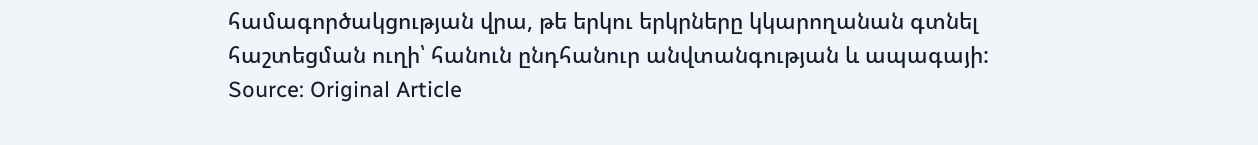համագործակցության վրա, թե երկու երկրները կկարողանան գտնել հաշտեցման ուղի՝ հանուն ընդհանուր անվտանգության և ապագայի:
Source: Original Article